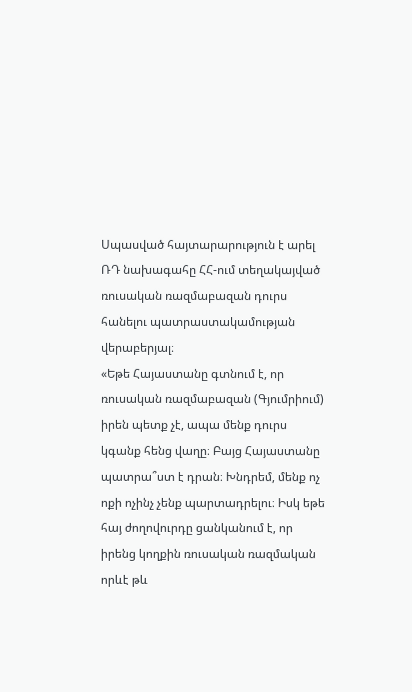Սպասված հայտարարություն է արել ՌԴ նախագահը ՀՀ-ում տեղակայված ռուսական ռազմաբազան դուրս հանելու պատրաստակամության վերաբերյալ։
«Եթե Հայաստանը գտնում է, որ ռուսական ռազմաբազան (Գյումրիում) իրեն պետք չէ, ապա մենք դուրս կգանք հենց վաղը։ Բայց Հայաստանը պատրա՞ստ է դրան։ Խնդրեմ, մենք ոչ ոքի ոչինչ չենք պարտադրելու։ Իսկ եթե հայ ժողովուրդը ցանկանում է, որ իրենց կողքին ռուսական ռազմական որևէ թև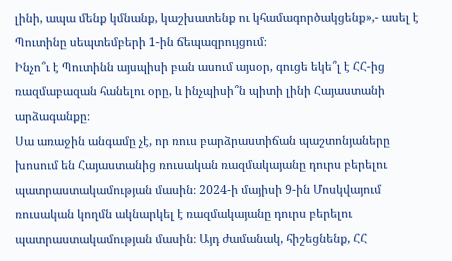լինի, ապա մենք կմնանք, կաշխատենք ու կհամագործակցենք»,- ասել է Պուտինը սեպտեմբերի 1-ին ճեպազրույցում։
Ինչո՞ւ է Պուտինն այսպիսի բան ասում այսօր, գուցե եկե՞լ է ՀՀ-ից ռազմաբազան հանելու օրը, և ինչպիսի՞ն պիտի լինի Հայաստանի արձագանքը։
Սա առաջին անգամը չէ, որ ռուս բարձրաստիճան պաշտոնյաները խոսում են Հայաստանից ռուսական ռազմակայանը դուրս բերելու պատրաստակամության մասին։ 2024-ի մայիսի 9-ին Մոսկվայում ռուսական կողմն ակնարկել է ռազմակայանը դուրս բերելու պատրաստակամության մասին։ Այդ ժամանակ, հիշեցնենք, ՀՀ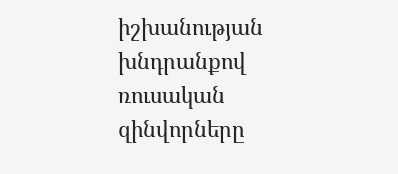իշխանության խնդրանքով ռուսական զինվորները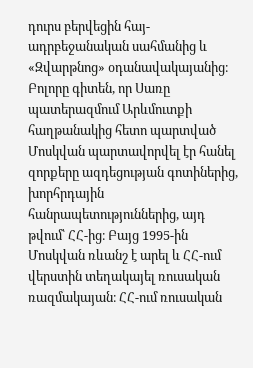դուրս բերվեցին հայ-ադրբեջանական սահմանից և «Զվարթնոց» օդանավակայանից։
Բոլորը գիտեն, որ Սառը պատերազմում Արևմուտքի հաղթանակից հետո պարտված Մոսկվան պարտավորվել էր հանել զորքերը ազդեցության գոտիներից, խորհրդային հանրապետություններից, այդ թվում՝ ՀՀ-ից։ Բայց 1995-ին Մոսկվան ռևանշ է արել և ՀՀ-ում վերստին տեղակայել ռուսական ռազմակայան։ ՀՀ-ում ռուսական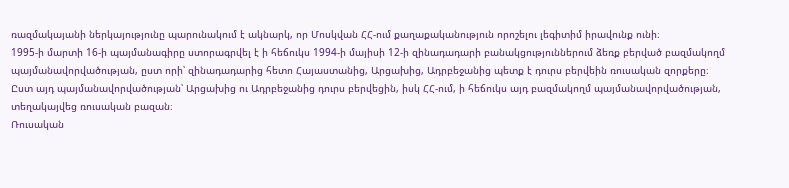ռազմակայանի ներկայությունը պարունակում է ակնարկ, որ Մոսկվան ՀՀ-ում քաղաքականություն որոշելու լեգիտիմ իրավունք ունի։
1995-ի մարտի 16-ի պայմանագիրը ստորագրվել է ի հեճուկս 1994-ի մայիսի 12-ի զինադադարի բանակցություններում ձեռք բերված բազմակողմ պայմանավորվածության, ըստ որի՝ զինադադարից հետո Հայաստանից, Արցախից, Ադրբեջանից պետք է դուրս բերվեին ռուսական զորքերը։ Ըստ այդ պայմանավորվածության՝ Արցախից ու Ադրբեջանից դուրս բերվեցին, իսկ ՀՀ-ում, ի հեճուկս այդ բազմակողմ պայմանավորվածության, տեղակայվեց ռուսական բազան։
Ռուսական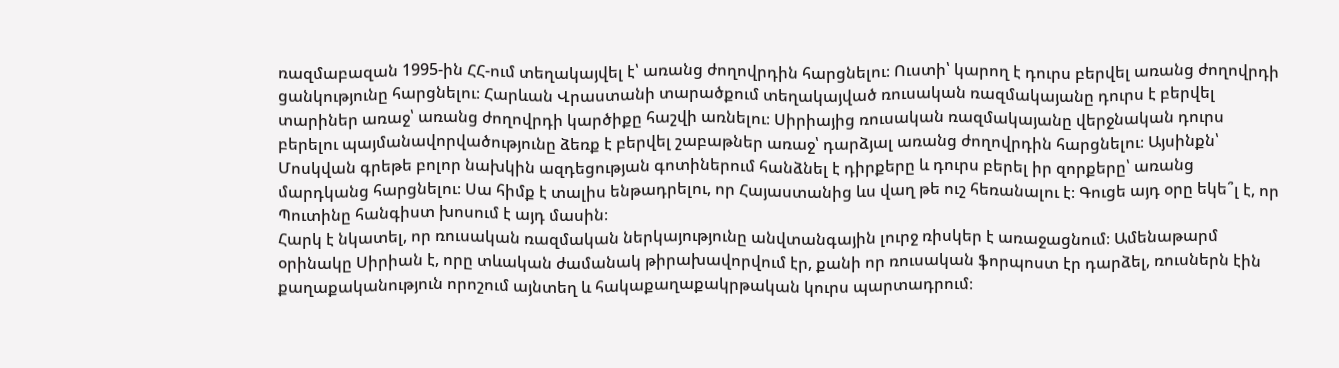ռազմաբազան 1995-ին ՀՀ-ում տեղակայվել է՝ առանց ժողովրդին հարցնելու։ Ուստի՝ կարող է դուրս բերվել առանց ժողովրդի ցանկությունը հարցնելու։ Հարևան Վրաստանի տարածքում տեղակայված ռուսական ռազմակայանը դուրս է բերվել տարիներ առաջ՝ առանց ժողովրդի կարծիքը հաշվի առնելու։ Սիրիայից ռուսական ռազմակայանը վերջնական դուրս բերելու պայմանավորվածությունը ձեռք է բերվել շաբաթներ առաջ՝ դարձյալ առանց ժողովրդին հարցնելու։ Այսինքն՝ Մոսկվան գրեթե բոլոր նախկին ազդեցության գոտիներում հանձնել է դիրքերը և դուրս բերել իր զորքերը՝ առանց մարդկանց հարցնելու։ Սա հիմք է տալիս ենթադրելու, որ Հայաստանից ևս վաղ թե ուշ հեռանալու է։ Գուցե այդ օրը եկե՞լ է, որ Պուտինը հանգիստ խոսում է այդ մասին։
Հարկ է նկատել, որ ռուսական ռազմական ներկայությունը անվտանգային լուրջ ռիսկեր է առաջացնում։ Ամենաթարմ օրինակը Սիրիան է, որը տևական ժամանակ թիրախավորվում էր, քանի որ ռուսական ֆորպոստ էր դարձել, ռուսներն էին քաղաքականություն որոշում այնտեղ և հակաքաղաքակրթական կուրս պարտադրում։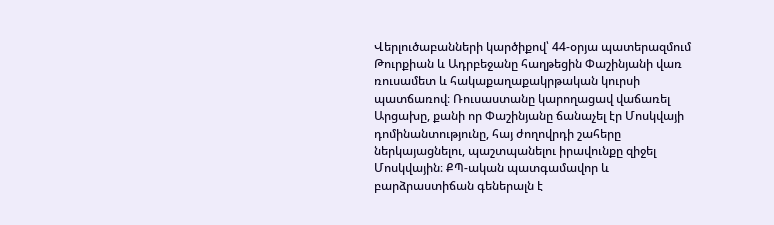Վերլուծաբանների կարծիքով՝ 44-օրյա պատերազմում Թուրքիան և Ադրբեջանը հաղթեցին Փաշինյանի վառ ռուսամետ և հակաքաղաքակրթական կուրսի պատճառով։ Ռուսաստանը կարողացավ վաճառել Արցախը, քանի որ Փաշինյանը ճանաչել էր Մոսկվայի դոմինանտությունը, հայ ժողովրդի շահերը ներկայացնելու, պաշտպանելու իրավունքը զիջել Մոսկվային։ ՔՊ-ական պատգամավոր և բարձրաստիճան գեներալն է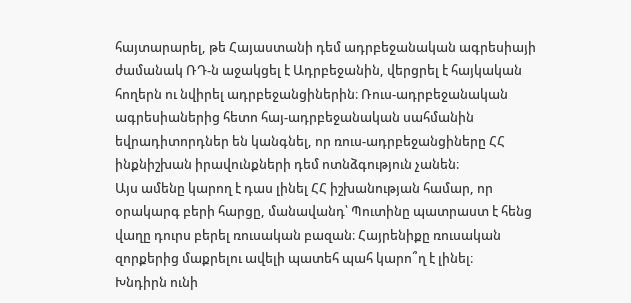հայտարարել, թե Հայաստանի դեմ ադրբեջանական ագրեսիայի ժամանակ ՌԴ-ն աջակցել է Ադրբեջանին, վերցրել է հայկական հողերն ու նվիրել ադրբեջանցիներին։ Ռուս-ադրբեջանական ագրեսիաներից հետո հայ-ադրբեջանական սահմանին եվրադիտորդներ են կանգնել, որ ռուս-ադրբեջանցիները ՀՀ ինքնիշխան իրավունքների դեմ ոտնձգություն չանեն։
Այս ամենը կարող է դաս լինել ՀՀ իշխանության համար, որ օրակարգ բերի հարցը, մանավանդ՝ Պուտինը պատրաստ է հենց վաղը դուրս բերել ռուսական բազան։ Հայրենիքը ռուսական զորքերից մաքրելու ավելի պատեհ պահ կարո՞ղ է լինել։
Խնդիրն ունի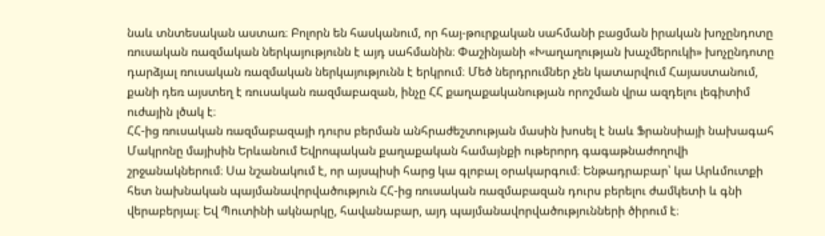նաև տնտեսական աստառ։ Բոլորն են հասկանում, որ հայ-թուրքական սահմանի բացման իրական խոչընդոտը ռուսական ռազմական ներկայությունն է այդ սահմանին։ Փաշինյանի «Խաղաղության խաչմերուկի» խոչընդոտը դարձյալ ռուսական ռազմական ներկայությունն է երկրում։ Մեծ ներդրումներ չեն կատարվում Հայաստանում, քանի դեռ այստեղ է ռուսական ռազմաբազան, ինչը ՀՀ քաղաքականության որոշման վրա ազդելու լեգիտիմ ուժային լծակ է։
ՀՀ-ից ռուսական ռազմաբազայի դուրս բերման անհրաժեշտության մասին խոսել է նաև Ֆրանսիայի նախագահ Մակրոնը մայիսին Երևանում Եվրոպական քաղաքական համայնքի ութերորդ գագաթնաժողովի շրջանակներում։ Սա նշանակում է, որ այսպիսի հարց կա գլոբալ օրակարգում։ Ենթադրաբար՝ կա Արևմուտքի հետ նախնական պայմանավորվածություն ՀՀ-ից ռուսական ռազմաբազան դուրս բերելու ժամկետի և գնի վերաբերյալ։ Եվ Պուտինի ակնարկը, հավանաբար, այդ պայմանավորվածությունների ծիրում է։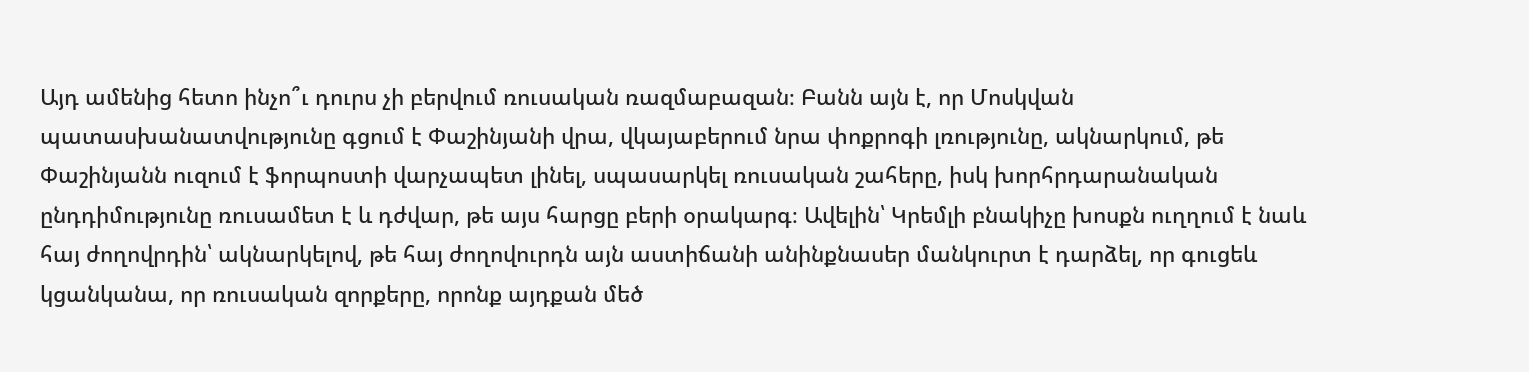Այդ ամենից հետո ինչո՞ւ դուրս չի բերվում ռուսական ռազմաբազան։ Բանն այն է, որ Մոսկվան պատասխանատվությունը գցում է Փաշինյանի վրա, վկայաբերում նրա փոքրոգի լռությունը, ակնարկում, թե Փաշինյանն ուզում է ֆորպոստի վարչապետ լինել, սպասարկել ռուսական շահերը, իսկ խորհրդարանական ընդդիմությունը ռուսամետ է և դժվար, թե այս հարցը բերի օրակարգ։ Ավելին՝ Կրեմլի բնակիչը խոսքն ուղղում է նաև հայ ժողովրդին՝ ակնարկելով, թե հայ ժողովուրդն այն աստիճանի անինքնասեր մանկուրտ է դարձել, որ գուցեև կցանկանա, որ ռուսական զորքերը, որոնք այդքան մեծ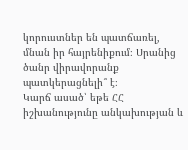կորուստներ են պատճառել, մնան իր հայրենիքում։ Սրանից ծանր վիրավորանք պատկերացնելի՞ է։
Կարճ ասած՝ եթե ՀՀ իշխանությունը անկախության և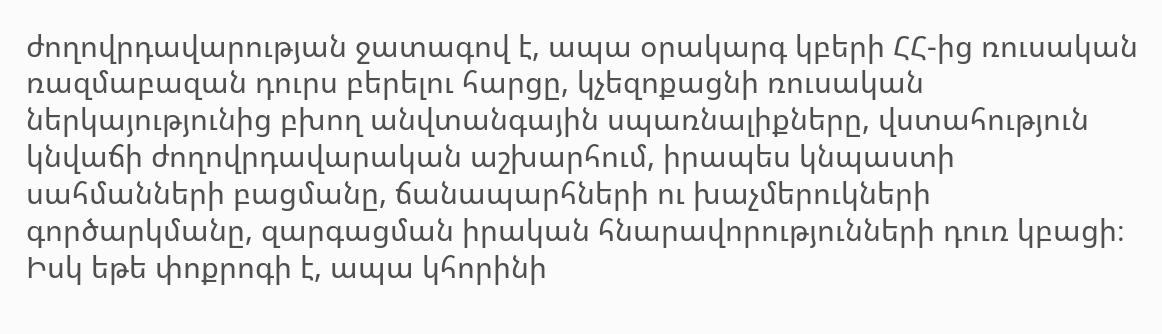ժողովրդավարության ջատագով է, ապա օրակարգ կբերի ՀՀ-ից ռուսական ռազմաբազան դուրս բերելու հարցը, կչեզոքացնի ռուսական ներկայությունից բխող անվտանգային սպառնալիքները, վստահություն կնվաճի ժողովրդավարական աշխարհում, իրապես կնպաստի սահմանների բացմանը, ճանապարհների ու խաչմերուկների գործարկմանը, զարգացման իրական հնարավորությունների դուռ կբացի։ Իսկ եթե փոքրոգի է, ապա կհորինի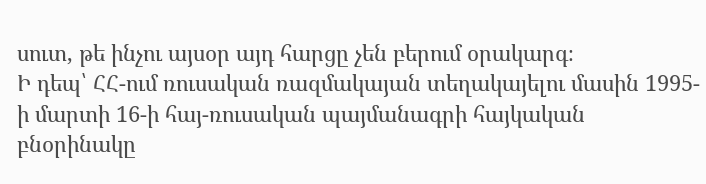սուտ, թե ինչու այսօր այդ հարցը չեն բերում օրակարգ։
Ի դեպ՝ ՀՀ-ում ռուսական ռազմակայան տեղակայելու մասին 1995-ի մարտի 16-ի հայ-ռուսական պայմանագրի հայկական բնօրինակը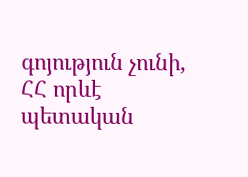գոյություն չունի, ՀՀ որևէ պետական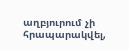աղբյուրում չի հրապարակվել,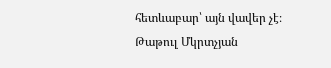հետևաբար՝ այն վավեր չէ։
Թաթուլ Մկրտչյան